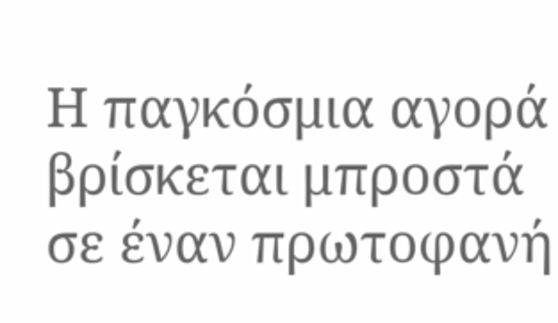Η παγκόσμια αγορά βρίσκεται μπροστά σε έναν πρωτοφανή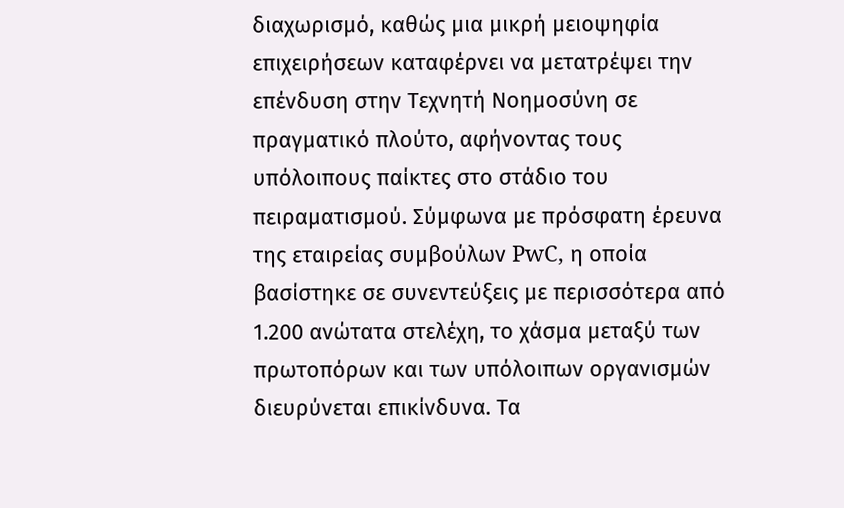διαχωρισμό, καθώς μια μικρή μειοψηφία επιχειρήσεων καταφέρνει να μετατρέψει την επένδυση στην Τεχνητή Νοημοσύνη σε πραγματικό πλούτο, αφήνοντας τους υπόλοιπους παίκτες στο στάδιο του πειραματισμού. Σύμφωνα με πρόσφατη έρευνα της εταιρείας συμβούλων PwC, η οποία βασίστηκε σε συνεντεύξεις με περισσότερα από 1.200 ανώτατα στελέχη, το χάσμα μεταξύ των πρωτοπόρων και των υπόλοιπων οργανισμών διευρύνεται επικίνδυνα. Τα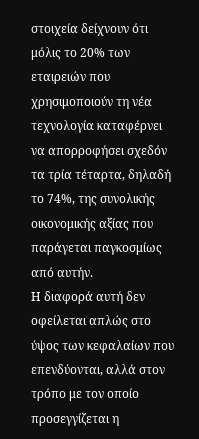στοιχεία δείχνουν ότι μόλις το 20% των εταιρειών που χρησιμοποιούν τη νέα τεχνολογία καταφέρνει να απορροφήσει σχεδόν τα τρία τέταρτα, δηλαδή το 74%, της συνολικής οικονομικής αξίας που παράγεται παγκοσμίως από αυτήν.
Η διαφορά αυτή δεν οφείλεται απλώς στο ύψος των κεφαλαίων που επενδύονται, αλλά στον τρόπο με τον οποίο προσεγγίζεται η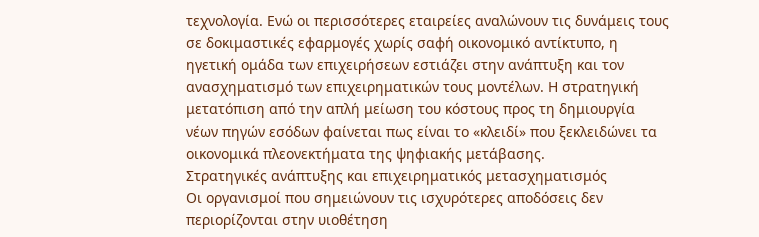τεχνολογία. Ενώ οι περισσότερες εταιρείες αναλώνουν τις δυνάμεις τους σε δοκιμαστικές εφαρμογές χωρίς σαφή οικονομικό αντίκτυπο, η ηγετική ομάδα των επιχειρήσεων εστιάζει στην ανάπτυξη και τον ανασχηματισμό των επιχειρηματικών τους μοντέλων. Η στρατηγική μετατόπιση από την απλή μείωση του κόστους προς τη δημιουργία νέων πηγών εσόδων φαίνεται πως είναι το «κλειδί» που ξεκλειδώνει τα οικονομικά πλεονεκτήματα της ψηφιακής μετάβασης.
Στρατηγικές ανάπτυξης και επιχειρηματικός μετασχηματισμός
Οι οργανισμοί που σημειώνουν τις ισχυρότερες αποδόσεις δεν περιορίζονται στην υιοθέτηση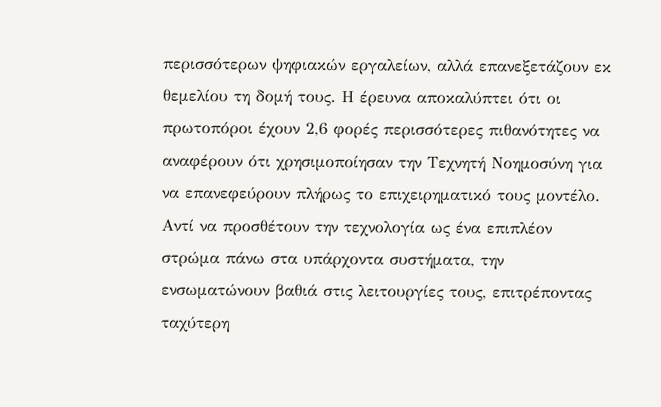περισσότερων ψηφιακών εργαλείων, αλλά επανεξετάζουν εκ θεμελίου τη δομή τους. Η έρευνα αποκαλύπτει ότι οι πρωτοπόροι έχουν 2,6 φορές περισσότερες πιθανότητες να αναφέρουν ότι χρησιμοποίησαν την Τεχνητή Νοημοσύνη για να επανεφεύρουν πλήρως το επιχειρηματικό τους μοντέλο. Αντί να προσθέτουν την τεχνολογία ως ένα επιπλέον στρώμα πάνω στα υπάρχοντα συστήματα, την ενσωματώνουν βαθιά στις λειτουργίες τους, επιτρέποντας ταχύτερη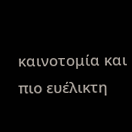καινοτομία και πιο ευέλικτη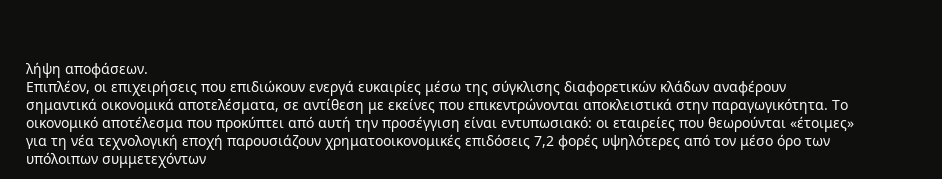λήψη αποφάσεων.
Επιπλέον, οι επιχειρήσεις που επιδιώκουν ενεργά ευκαιρίες μέσω της σύγκλισης διαφορετικών κλάδων αναφέρουν σημαντικά οικονομικά αποτελέσματα, σε αντίθεση με εκείνες που επικεντρώνονται αποκλειστικά στην παραγωγικότητα. Το οικονομικό αποτέλεσμα που προκύπτει από αυτή την προσέγγιση είναι εντυπωσιακό: οι εταιρείες που θεωρούνται «έτοιμες» για τη νέα τεχνολογική εποχή παρουσιάζουν χρηματοοικονομικές επιδόσεις 7,2 φορές υψηλότερες από τον μέσο όρο των υπόλοιπων συμμετεχόντων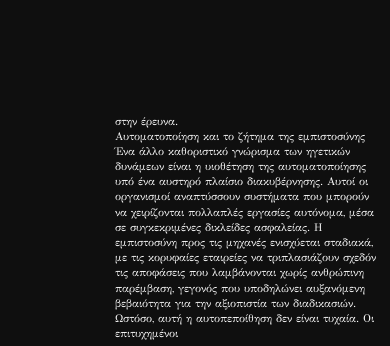στην έρευνα.
Αυτοματοποίηση και το ζήτημα της εμπιστοσύνης
Ένα άλλο καθοριστικό γνώρισμα των ηγετικών δυνάμεων είναι η υιοθέτηση της αυτοματοποίησης υπό ένα αυστηρό πλαίσιο διακυβέρνησης. Αυτοί οι οργανισμοί αναπτύσσουν συστήματα που μπορούν να χειρίζονται πολλαπλές εργασίες αυτόνομα, μέσα σε συγκεκριμένες δικλείδες ασφαλείας. Η εμπιστοσύνη προς τις μηχανές ενισχύεται σταδιακά, με τις κορυφαίες εταιρείες να τριπλασιάζουν σχεδόν τις αποφάσεις που λαμβάνονται χωρίς ανθρώπινη παρέμβαση, γεγονός που υποδηλώνει αυξανόμενη βεβαιότητα για την αξιοπιστία των διαδικασιών.
Ωστόσο, αυτή η αυτοπεποίθηση δεν είναι τυχαία. Οι επιτυχημένοι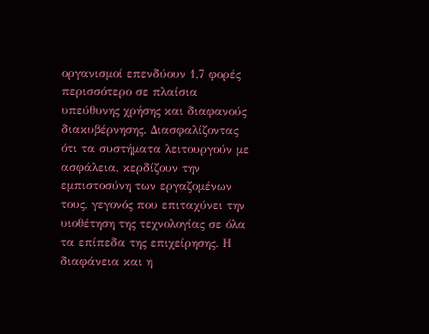οργανισμοί επενδύουν 1,7 φορές περισσότερο σε πλαίσια υπεύθυνης χρήσης και διαφανούς διακυβέρνησης. Διασφαλίζοντας ότι τα συστήματα λειτουργούν με ασφάλεια, κερδίζουν την εμπιστοσύνη των εργαζομένων τους, γεγονός που επιταχύνει την υιοθέτηση της τεχνολογίας σε όλα τα επίπεδα της επιχείρησης. Η διαφάνεια και η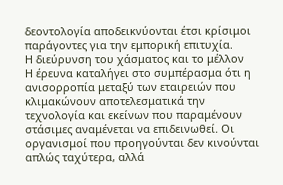δεοντολογία αποδεικνύονται έτσι κρίσιμοι παράγοντες για την εμπορική επιτυχία.
Η διεύρυνση του χάσματος και το μέλλον
Η έρευνα καταλήγει στο συμπέρασμα ότι η ανισορροπία μεταξύ των εταιρειών που κλιμακώνουν αποτελεσματικά την τεχνολογία και εκείνων που παραμένουν στάσιμες αναμένεται να επιδεινωθεί. Οι οργανισμοί που προηγούνται δεν κινούνται απλώς ταχύτερα, αλλά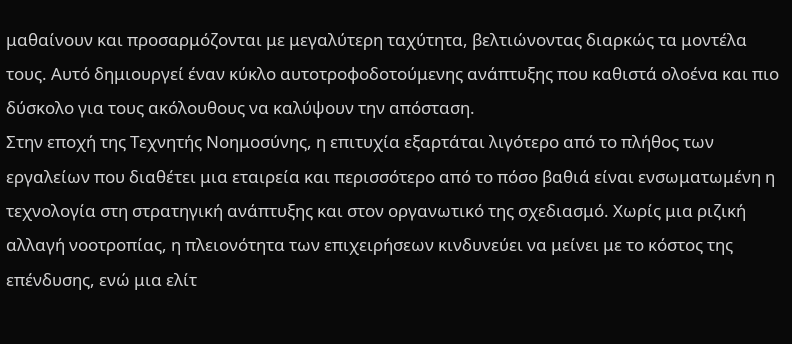μαθαίνουν και προσαρμόζονται με μεγαλύτερη ταχύτητα, βελτιώνοντας διαρκώς τα μοντέλα τους. Αυτό δημιουργεί έναν κύκλο αυτοτροφοδοτούμενης ανάπτυξης που καθιστά ολοένα και πιο δύσκολο για τους ακόλουθους να καλύψουν την απόσταση.
Στην εποχή της Τεχνητής Νοημοσύνης, η επιτυχία εξαρτάται λιγότερο από το πλήθος των εργαλείων που διαθέτει μια εταιρεία και περισσότερο από το πόσο βαθιά είναι ενσωματωμένη η τεχνολογία στη στρατηγική ανάπτυξης και στον οργανωτικό της σχεδιασμό. Χωρίς μια ριζική αλλαγή νοοτροπίας, η πλειονότητα των επιχειρήσεων κινδυνεύει να μείνει με το κόστος της επένδυσης, ενώ μια ελίτ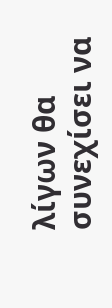λίγων θα συνεχίσει να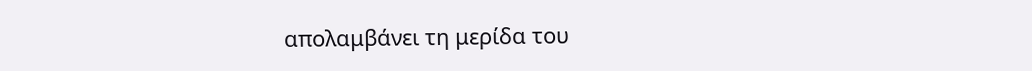απολαμβάνει τη μερίδα του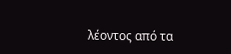λέοντος από τα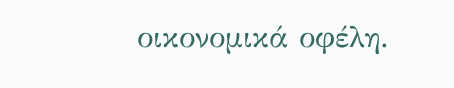οικονομικά οφέλη.